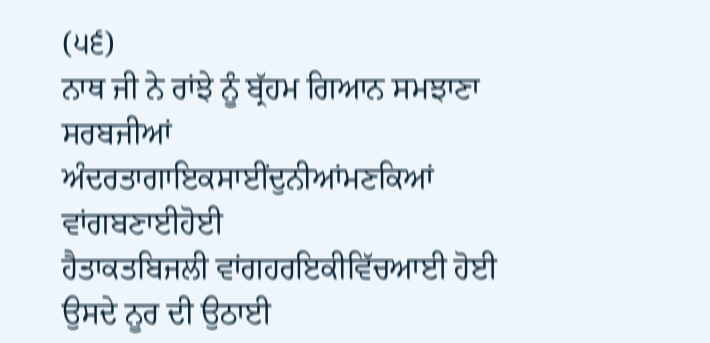(੫੬)
ਨਾਥ ਜੀ ਨੇ ਰਾਂਝੇ ਨੂੰ ਬ੍ਰੱਹਮ ਗਿਆਨ ਸਮਝਾਣਾ
ਸਰਬਜੀਆਂ ਅੰਦਰਤਾਗਾਇਕਸਾਈਂਦੁਨੀਆਂਮਣਕਿਆਂ ਵਾਂਗਬਣਾਈਹੋਈ
ਹੈਤਾਕਤਬਿਜਲੀ ਵਾਂਗਹਰਇਕੀਵਿੱਚਆਈ ਹੋਈ
ਉਸਦੇ ਨੂਰ ਦੀ ਉਠਾਈ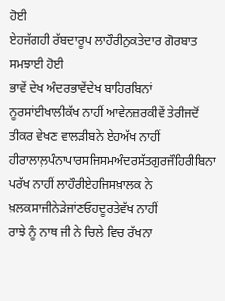ਹੋਈ
ਏਹਜੱਗਹੀ ਰੱਬਦਾਰੂਪ ਲਾਹੌਰੀਨੁਕਤੇਦਾਰ ਗੋਰਬਾਤ ਸਮਝਾਈ ਹੋਈ
ਭਾਵੇਂ ਦੇਖ ਅੰਦਰਭਾਵੇਂਦੇਖ ਬਾਹਿਰਬਿਨਾਂ ਨੂਰਸਾਂਈਖਾਲੀਕੱਖ ਨਾਹੀਂ ਆਵੇਨਜ਼ਰਕੀਵੇਂ ਤੇਰੀਜਦੋਂ ਤੀਕਰ ਵੇਖਣ ਵਾਲੜੀਬਨੇ ਏਹਅੱਖ ਨਾਹੀਂ ਹੀਰਾਲਾਲ਼ਪੰਨਾਪਾਰਸਜਿਸਮਅੰਦਰਸੱਤਗੁਰਜੌਹਿਰੀਬਿਨਾ ਪਰੱਖ ਨਾਹੀਂ ਲਾਹੌਰੀਏਹਜਿਸਖ਼ਾਲਕ ਨੇ ਖ਼ਲਕਸਾਜੀਨੇੜੇਜਾਂਣਓਹਦੂਰਤੇਵੱਖ ਨਾਹੀਂ
ਰਾਝੇ ਨੂੰ ਨਾਥ ਜੀ ਨੇ ਚਿਲੇ ਵਿਚ ਰੱਖਨਾ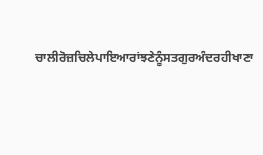ਚਾਲੀਰੋਜ਼ਚਿਲੇਪਾਇਆਰਾਂਝਣੇਨੂੰਸਤਗੁਰਅੰਦਰਹੀਖਾਣਾ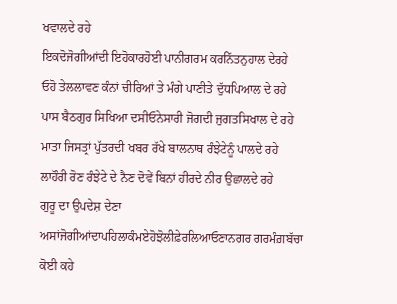ਖਵਾਲਦੇ ਰਹੇ
ਇਕਦੋਜੋਗੀਆਂਦੀ ਇਹੋਕਾਰਹੋਈ ਪਾਨੀਗਰਮ ਕਰਨਿੱਤਨੁਹਾਲ ਦੇਰਹੇ
ਓਹੋ ਤੇਲਲਾਵਣ ਕੰਨਾਂ ਚੀਰਿਆਂ ਤੇ ਮੰਗੇ ਪਾਣੀਤੇ ਦੁੱਧਪਿਆਲ ਦੇ ਰਹੇ
ਪਾਸ ਬੈਠਗੁਰ ਸਿਖਿਆ ਦਸੀਓਨੇਸਾਰੀ ਜੋਗਦੀ ਜੁਗਤਸਿਖਾਲ ਦੇ ਰਹੇ
ਮਾਤਾ ਜਿਸਤ੍ਰਾਂ ਪੁੱਤਰਦੀ ਖਬਰ ਰੱਖੇ ਬਾਲਨਾਥ ਰੰਝੇਟੇਨੂੰ ਪਾਲਦੇ ਰਹੇ
ਲਾਹੌਰੀ ਰੋਣ ਰੰਝੇਟੇ ਦੇ ਨੈਣ ਦੋਵੇਂ ਬਿਨਾਂ ਹੀਰਦੇ ਨੀਰ ਉਛਾਲਦੇ ਰਹੇ
ਗੁਰੂ ਦਾ ਉਪਦੇਸ਼ ਦੇਣਾ
ਅਸਾਂਜੋਗੀਆਂਦਾਪਹਿਲਾਕੰਮਏਹੋਝੋਲੀਫ਼ੇਰਲਿਆਓਣਾਨਗਰ ਗਰਮੰਗ਼ਬੱਚਾ
ਕੋਈ ਕਹੇ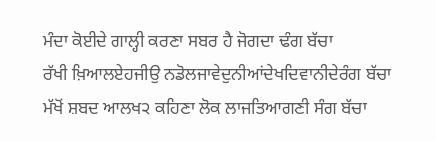ਮੰਦਾ ਕੋਈਦੇ ਗਾਲ੍ਹੀ ਕਰਣਾ ਸਬਰ ਹੈ ਜੋਗਦਾ ਢੰਗ ਬੱਚਾ
ਰੱਖੀ ਖ਼ਿਆਲਏਹਜੀਉ ਨਡੋਲਜਾਵੇਦੁਨੀਆਂਦੇਖਦਿਵਾਨੀਦੇਰੰਗ ਬੱਚਾ
ਮੱਖੋਂ ਸ਼ਬਦ ਆਲਖ੨ ਕਹਿਣਾ ਲੋਕ ਲਾਜਤਿਆਗਣੀ ਸੰਗ ਬੱਚਾ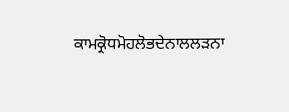ਕਾਮਕ੍ਰੋਧਮੋਹਲੋਭਦੇਨਾਲਲੜਨਾ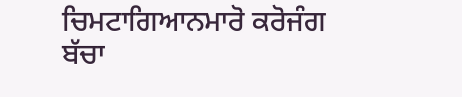ਚਿਮਟਾਗਿਆਨਮਾਰੋ ਕਰੋਜੰਗ ਬੱਚਾ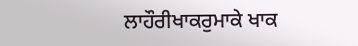ਲਾਹੌਰੀਖਾਕਰੁਮਾਕੇ ਖਾਕ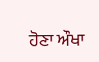ਹੋਣਾ ਔਖਾ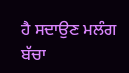ਹੈ ਸਦਾਉਣ ਮਲੰਗ ਬੱਚਾ